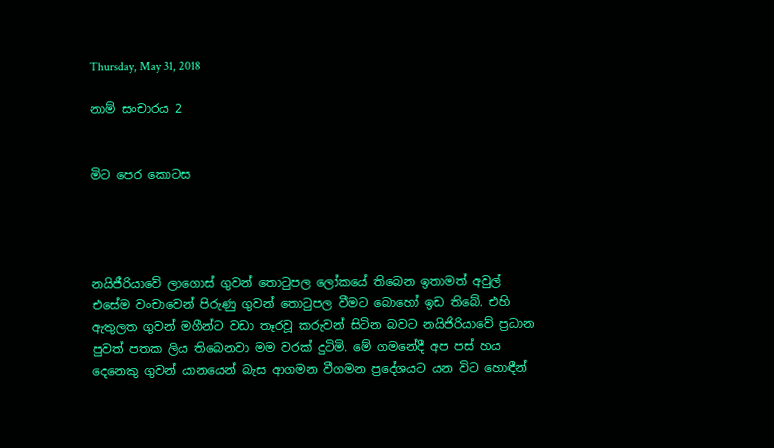Thursday, May 31, 2018

නාම් සංචාරය 2


මිට පෙර කොටස




නයිජීරියාවේ ලාගොස් ගුවන් තොටුපල ලෝකයේ තිබෙන ඉතාමත් අවුල් එසේම වංචාවෙන් පිරුණු ගුවන් තොටුපල වීමට බොහෝ ඉඩ තිබේ. එහි ඇතුලත ගුවන් මගීන්ට වඩා තෑරවූ කරුවන් සිටින බවට නයිජිරියාවේ ප්‍රධාන පුවත් පතක ලිය තිබෙනවා මම වරක් දුටිමි. මේ ගමනේදී අප පස් හය දෙනෙකු ගුවන් යානයෙන් බැස ආගමන වීගමන ප්‍රදේශයට යන විට හොඳීන්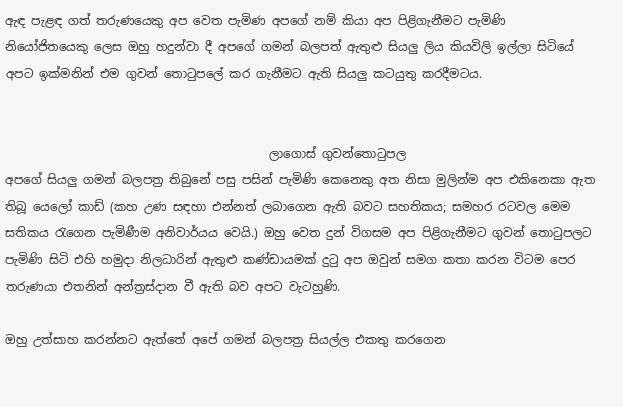ඇඳ පැළඳ ගත් තරුණයෙකු අප වෙත පැමිණ අපගේ නම් කියා අප පිළිගැනීමට පැමිණි  නියෝජිතයෙකු ලෙස ඔහු හදුන්වා දී අපගේ ගමන් බලපත් ඇතුළු සියලු ලිය කියවිලි ඉල්ලා සිටියේ අපට ඉක්මනින් එම ගුවන් තොටුපලේ කර ගැනීමට ඇති සියලු කටයුතු කරදීමටය.


                                            ලාගොස් ගුවන්තොටුපල
අපගේ සියලු ගමන් බලපත්‍ර තිබුනේ පසු පසින් පැමිණි කෙනෙකු අත නිසා මුලින්ම අප එකිනෙකා ඇත තිබූ යෙලෝ කාඩ් (කහ උණ සඳහා එන්නත් ලබාගෙන ඇති බවට සහතිකය; සමහර රටවල මෙම සතිකය රැගෙන පැමිණීම අනිවාර්යය වෙයි.) ඔහු වෙත දුන් විගසම අප පිළිගැනීමට ගුවන් තොටුපලට පැමිණි සිටි එහි හමුදා නිලධාරින් ඇතුළු කණ්ඩායමක් දුටු අප ඔවුන් සමග කතා කරන විටම පෙර තරුණයා එතනින් අන්ත්‍රස්දාන වී ඇති බව අපට වැටහුණි.

ඔහු උත්සාහ කරන්නට ඇත්තේ අපේ ගමන් බලපත්‍ර සියල්ල එකතු කරගෙන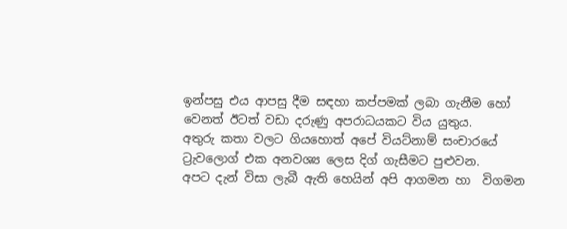ඉන්පසු එය ආපසු දීම සඳහා කප්පමක් ලබා ගැනීම හෝ වෙනත් ඊටත් වඩා දරුණු අපරාධයකට විය යුතුය.
අතුරු කතා වලට ගියහොත් අපේ වියට්නාම් සංචාරයේ ට්‍රැවලොග් එක අනවශ්‍ය ලෙස දිග් ගැසීමට පුළුවන.
අපට දැන් විසා ලැබී ඇති හෙයින් අපි ආගමන හා  විගමන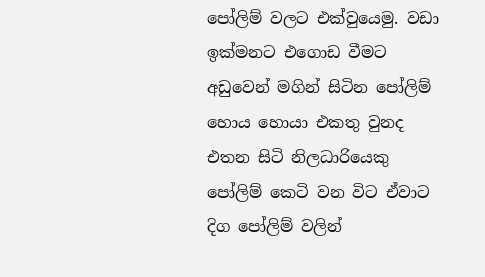පෝලිම් වලට එක්වුයෙමු. වඩා ඉක්මනට එගොඩ වීමට අඩුවෙන් මගින් සිටින පෝලිම් හොය හොයා එකතු වුනද එතන සිටි නිලධාරියෙකු පෝලිම් කෙටි වන විට ඒවාට දිග පෝලිම් වලින්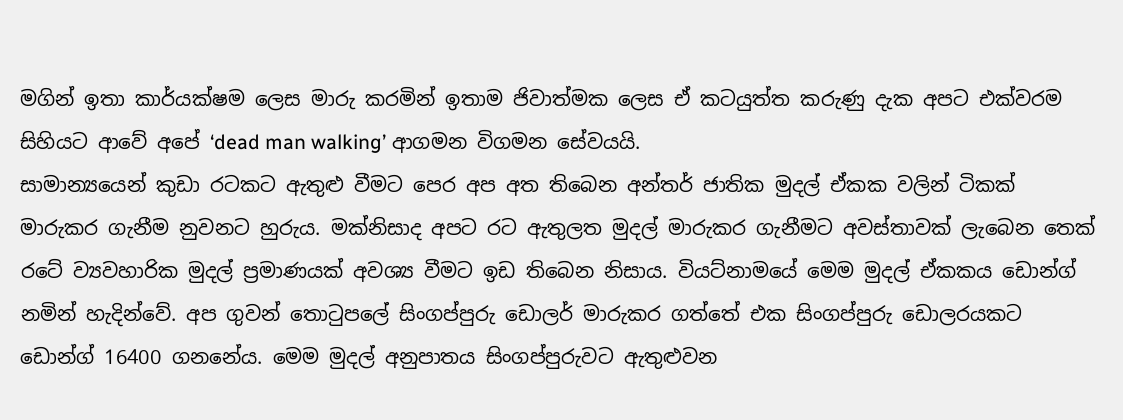මගින් ඉතා කාර්යක්ෂම ලෙස මාරු කරමින් ඉතාම ජිවාත්මක ලෙස ඒ කටයුත්ත කරුණු දැක අපට එක්වරම සිහියට ආවේ අපේ ‘dead man walking’ ආගමන විගමන සේවයයි.
සාමාන්‍යයෙන් කුඩා රටකට ඇතුළු වීමට පෙර අප අත තිබෙන අන්තර් ජාතික මුදල් ඒකක වලින් ටිකක් මාරුකර ගැනීම නුවනට හුරුය. මක්නිසාද අපට රට ඇතුලත මුදල් මාරුකර ගැනීමට අවස්තාවක් ලැබෙන තෙක් රටේ ව්‍යවහාරික මුදල් ප්‍රමාණයක් අවශ්‍ය වීමට ඉඩ තිබෙන නිසාය. වියට්නාමයේ මෙම මුදල් ඒකකය ඩොන්ග් නමින් හැදින්වේ. අප ගුවන් තොටුපලේ සිංගප්පුරු ඩොලර් මාරුකර ගත්තේ එක සිංගප්පුරු ඩොලරයකට ඩොන්ග් 16400 ගනනේය. මෙම මුදල් අනුපාතය සිංගප්පුරුවට ඇතුළුවන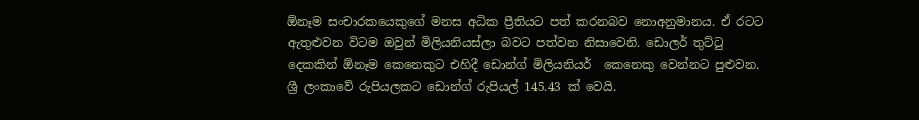ඕනෑම සංචාරකයෙකුගේ මනස අධික ප්‍රීතියට පත් කරනබව නොඅනුමානය. ඒ රටට ඇතුළුවන විටම ඔවුන් මිලියනියස්ලා බවට පත්වන නිසාවෙනි. ඩොලර් තුට්ටු දෙකකින් ඕනෑම කෙනෙකුට එහිදී ඩොන්ග් මිලියනියර්  කෙනෙකු වෙන්නට පුළුවන. ශ්‍රී ලංකාවේ රුපියලකට ඩොන්ග් රුපියල් 145.43 ක් වෙයි.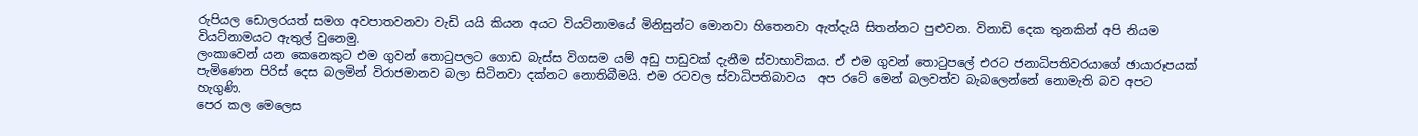රුපියල ඩොලරයත් සමග අවපාතවනවා වැඩි යයි කියන අයට වියට්නාමයේ මිනිසුන්ට මොනවා හිතෙනවා ඇත්දැයි සිතන්නට පුළුවන. විනාඩි දෙක තුනකින් අපි නියම වියට්නාමයට ඇතුල් වුනෙමු.
ලංකාවෙන් යන කෙනෙකුට එම ගුවන් තොටුපලට ගොඩ බැස්ස විගසම යම් අඩු පාඩුවක් දැනීම ස්වාභාවිකය. ඒ එම ගුවන් තොටුපලේ එරට ජනාධිපතිවරයාගේ ඡායාරූපයක් පැමිණෙන පිරිස් දෙස බලමින් විරාජමානව බලා සිටිනවා දක්නට නොතිබීමයි. එම රටවල ස්වාධිපතිබාවය  අප රටේ මෙන් බලවත්ව බැබලෙන්නේ නොමැති බව අපට හැගුණි.
පෙර කල මෙලෙස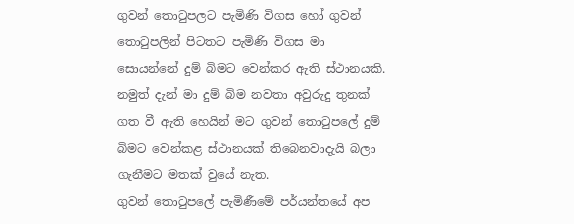ගුවන් තොටුපලට පැමිණි විගස හෝ ගුවන් තොටුපලින් පිටතට පැමිණි විගස මා සොයන්නේ දුම් බිමට වෙන්කර ඇති ස්ථානයකි. නමුත් දැන් මා දුම් බිම නවතා අවුරුදු තුනක් ගත වී ඇති හෙයින් මට ගුවන් තොටුපලේ දුම් බිමට වෙන්කළ ස්ථානයක් තිබෙනවාදැයි බලා ගැනීමට මතක් වුයේ නැත.
ගුවන් තොටුපලේ පැමිණීමේ පර්යන්තයේ අප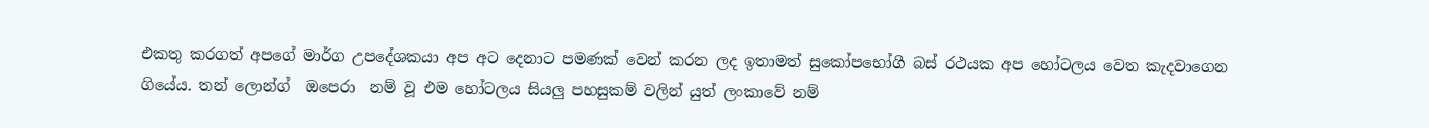එකතු කරගත් අපගේ මාර්ග උපදේශකයා අප අට දෙනාට පමණක් වෙන් කරන ලද ඉතාමත් සුකෝපභෝගී බස් රථයක අප හෝටලය වෙත කැදවාගෙන ගියේය. තන් ලොන්ග්  ඔපෙරා  නම් වූ එම හෝටලය සියලු පහසුකම් වලින් යුත් ලංකාවේ නම්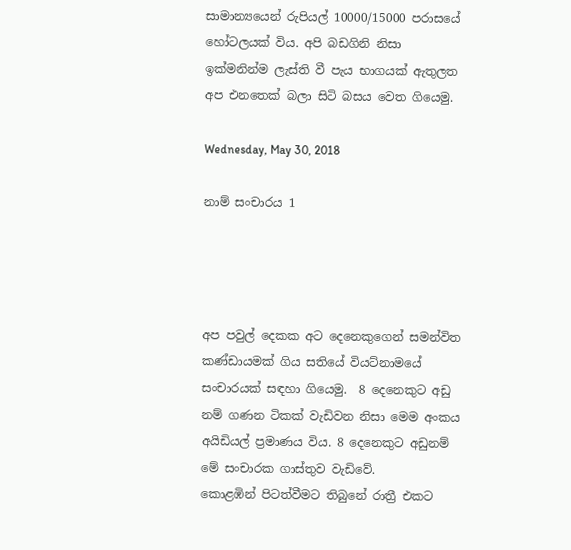සාමාන්‍යයෙන් රුපියල් 10000/15000 පරාසයේ හෝටලයක් විය. අපි බඩගිනි නිසා ඉක්මනින්ම ලැස්ති වී පැය භාගයක් ඇතුලත අප එනතෙක් බලා සිටි බසය වෙත ගියෙමු.

Wednesday, May 30, 2018

නාම් සංචාරය 1




අප පවුල් දෙකක අට දෙනෙකුගෙන් සමන්විත කණ්ඩායමක් ගිය සතියේ වියට්නාමයේ සංචාරයක් සඳහා ගියෙමු.  8 දෙනෙකුට අඩු නම් ගණන ටිකක් වැඩිවන නිසා මෙම අංකය අයිඩියල් ප්‍රමාණය විය. 8 දෙනෙකුට අඩුනම් මේ සංචාරක ගාස්තුව වැඩිවේ.
කොළඹින් පිටත්වීමට තිබුනේ රාත්‍රී එකට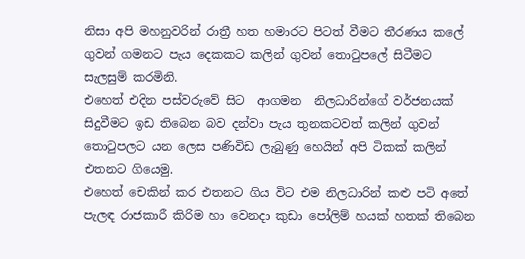නිසා අපි මහනුවරින් රාත්‍රී හත හමාරට පිටත් වීමට තීරණය කලේ ගුවන් ගමනට පැය දෙකකට කලින් ගුවන් තොටුපලේ සිටීමට සැලසුම් කරමිනි.
එහෙත් එදින පස්වරුවේ සිට  ආගමන  නිලධාරින්ගේ වර්ජනයක් සිදුවීමට ඉඩ තිබෙන බව දන්වා පැය තුනකටවත් කලින් ගුවන් තොටුපලට යන ලෙස පණිවිඩ ලැබුණු හෙයින් අපි ටිකක් කලින් එතනට ගියෙමු.
එහෙත් චෙකින් කර එතනට ගිය විට එම නිලධාරින් කළු පටි අතේ පැලඳ රාජකාරී කිරිම හා වෙනදා කුඩා පෝලිම් හයක් හතක් තිබෙන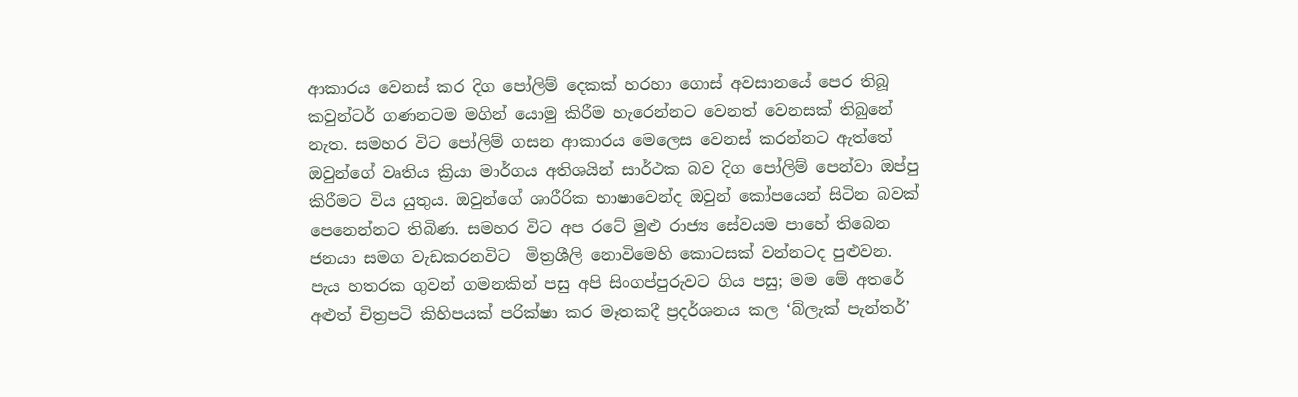ආකාරය වෙනස් කර දිග පෝලිම් දෙකක් හරහා ගොස් අවසානයේ පෙර තිබූ කවුන්ටර් ගණනටම මගින් යොමු කිරීම හැරෙන්නට වෙනත් වෙනසක් තිබුනේ නැත. සමහර විට පෝලිම් ගසන ආකාරය මෙලෙස වෙනස් කරන්නට ඇත්තේ ඔවුන්ගේ වෘතිය ක්‍රියා මාර්ගය අතිශයින් සාර්ථක බව දිග පෝලිම් පෙන්වා ඔප්පු කිරීමට විය යුතුය. ඔවුන්ගේ ශාරීරික භාෂාවෙන්ද ඔවුන් කෝපයෙන් සිටින බවක් පෙනෙන්නට තිබිණ. සමහර විට අප රටේ මුළු රාජ්‍ය සේවයම පාහේ තිබෙන ජනයා සමග වැඩකරනවිට  මිත්‍රශීලි නොවිමෙහි කොටසක් වන්නටද පුළුවන.
පැය හතරක ගුවන් ගමනකින් පසු අපි සිංගප්පුරුවට ගිය පසු; මම මේ අතරේ අළුත් චිත්‍රපටි කිහිපයක් පරික්ෂා කර මෑතකදී ප්‍රදර්ශනය කල ‘බ්ලැක් පැන්තර්’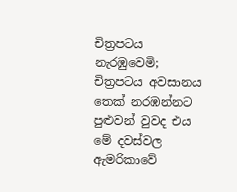චිත්‍රපටය නැරඹුවෙමි; චිත්‍රපටය අවසානය තෙක් නරඹන්නට පුළුවන් වුවද එය මේ දවස්වල ඇමරිකාවේ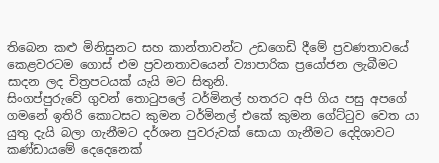තිබෙන කළු මිනිසුනට සහ කාන්තාවන්ට උඩගෙඩි දීමේ ප්‍රවණතාවයේ කෙළවරටම ගොස් එම ප්‍රවනතාවයෙන් ව්‍යාපාරික ප්‍රයෝජන ලැබීමට සාදන ලද චිත්‍රපටයක් යැයි මට සිතුනි.
සිංගප්පුරුවේ ගුවන් තොටුපලේ ටර්මිනල් හතරට අපි ගිය පසු අපගේ ගමනේ ඉතිරි කොටසට කුමන ටර්මිනල් එකේ කුමන ගේට්ටුව වෙත යා යුතු දැයි බලා ගැනීමට දර්ශන පුවරුවක් සොයා ගැනීමට දෙදිශාවට කණ්ඩායමේ දෙදෙනෙක්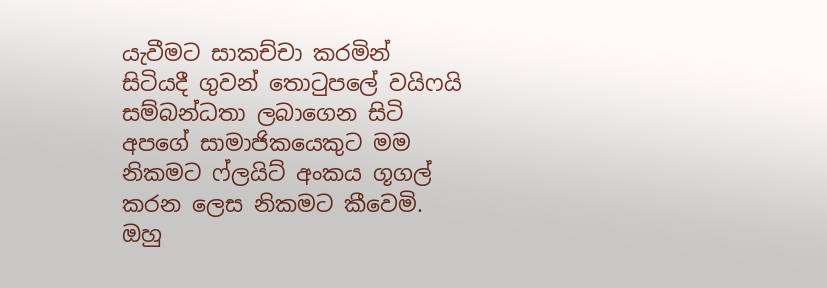යැවීමට සාකච්චා කරමින් සිටියදී ගුවන් තොටුපලේ වයිෆයි සම්බන්ධතා ලබාගෙන සිටි අපගේ සාමාජිකයෙකුට මම නිකමට ෆ්ලයිට් අංකය ගූගල් කරන ලෙස නිකමට කීවෙමි. ඔහු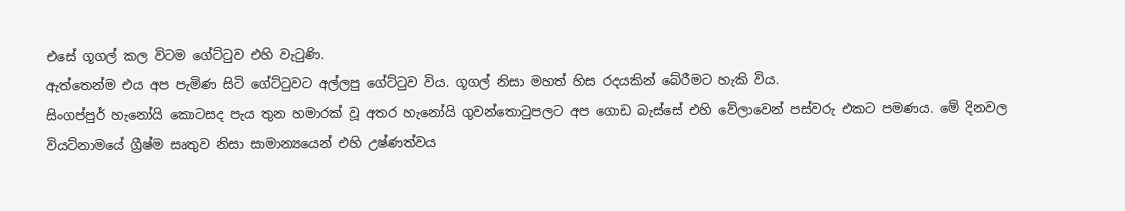එසේ ගූගල් කල විටම ගේට්ටුව එහි වැටුණි.
ඇත්තෙන්ම එය අප පැමිණ සිටි ගේට්ටුවට අල්ලපු ගේට්ටුව විය. ගූගල් නිසා මහත් හිස රදයකින් බේරීමට හැකි විය.
සිංගප්පුර් හැනෝයි කොටසද පැය තුන හමාරක් වූ අතර හැනෝයි ගුවන්තොටුපලට අප ගොඩ බැස්සේ එහි වේලාවෙන් පස්වරු එකට පමණය. මේ දිනවල වියට්නාමයේ ග්‍රීෂ්ම සෘතුව නිසා සාමාන්‍යයෙන් එහි උෂ්ණත්වය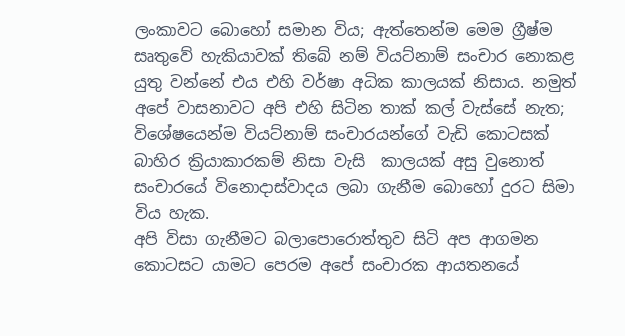ලංකාවට බොහෝ සමාන විය; ඇත්තෙන්ම මෙම ග්‍රීෂ්ම සෘතුවේ හැකියාවක් තිබේ නම් වියට්නාම් සංචාර නොකළ යුතු වන්නේ එය එහි වර්ෂා අධික කාලයක් නිසාය. නමුත් අපේ වාසනාවට අපි එහි සිටින තාක් කල් වැස්සේ නැත; විශේෂයෙන්ම වියට්නාම් සංචාරයන්ගේ වැඩි කොටසක් බාහිර ක්‍රියාකාරකම් නිසා වැසි  කාලයක් අසු වුනොත් සංචාරයේ විනොදාස්වාදය ලබා ගැනීම බොහෝ දුරට සිමා විය හැක.
අපි විසා ගැනීමට බලාපොරොත්තුව සිටි අප ආගමන කොටසට යාමට පෙරම අපේ සංචාරක ආයතනයේ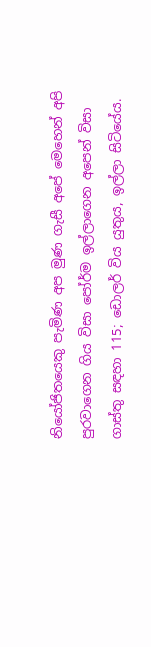නියෝජිතයෙකු පැමිණ අප මුණ ගැසී අපේ මෙහෙන් අපි පුරවාගෙන ගිය විසා පෝර්ම ඉල්ලාගෙන අපෙන් විසා ගාස්තු සඳහා 115; ඩොලර් විය යුතුය, ඉල්ලා සිටියේය.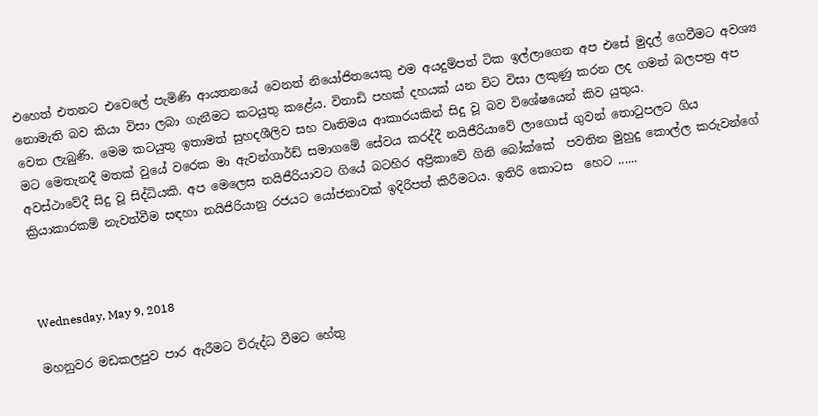එහෙත් එතනට එවෙලේ පැමිණි ආයතනයේ වෙනත් නියෝජිතයෙකු එම අයදුම්පත් ටික ඉල්ලාගෙන අප එසේ මුදල් ගෙවීමට අවශ්‍ය නොමැති බව කියා විසා ලබා ගැනීමට කටයුතු කළේය. විනාඩි පහක් දහයක් යන විට විසා ලකුණු කරන ලද ගමන් බලපත්‍ර අප වෙත ලැබුණි. මෙම කටයුතු ඉතාමත් සුහදශීලිව සහ වෘතිමය ආකාරයකින් සිදු වූ බව විශේෂයෙන් කිව යුතුය.
මට මෙතැනදී මතක් වුයේ වරෙක මා ඇවන්ගාර්ඩ් සමාගමේ සේවය කරද්දී නයිජීරියාවේ ලාගොස් ගුවන් තොටුපලට ගිය අවස්ථාවේදී සිදු වූ සිද්ධියකි. අප මෙලෙස නයිජීරියාවට ගියේ බටහිර අප්‍රිකාවේ ගිනි බෝක්කේ  පවතින මුහුදු කොල්ල කරුවන්ගේ ක්‍රියාකාරකම් නැවත්වීම සඳහා නයිජිරියානු රජයට යෝජනාවක් ඉදිරිපත් කිරීමටය. ඉතිරි කොටස  හෙට ......



Wednesday, May 9, 2018

මහනුවර මඩකලපුව පාර ඇරීමට විරුද්ධ වීමට හේතු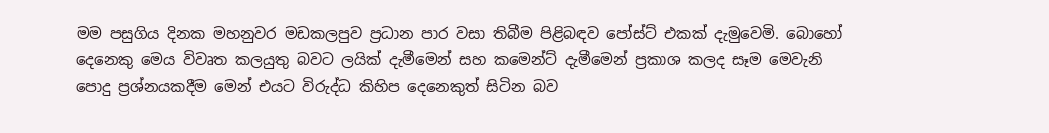මම පසුගිය දිනක මහනුවර මඩකලපුව ප්‍රධාන පාර වසා තිබීම පිළිබඳව පෝස්ට් එකක් දැමුවෙමි. බොහෝ දෙනෙකු මෙය විවෘත කලයුතු බවට ලයික් දැමීමෙන් සහ කමෙන්ට් දැමීමෙන් ප්‍රකාශ කලද සෑම මෙවැනි පොදු ප්‍රශ්නයකදීම මෙන් එයට විරුද්ධ කිහිප දෙනෙකුත් සිටින බව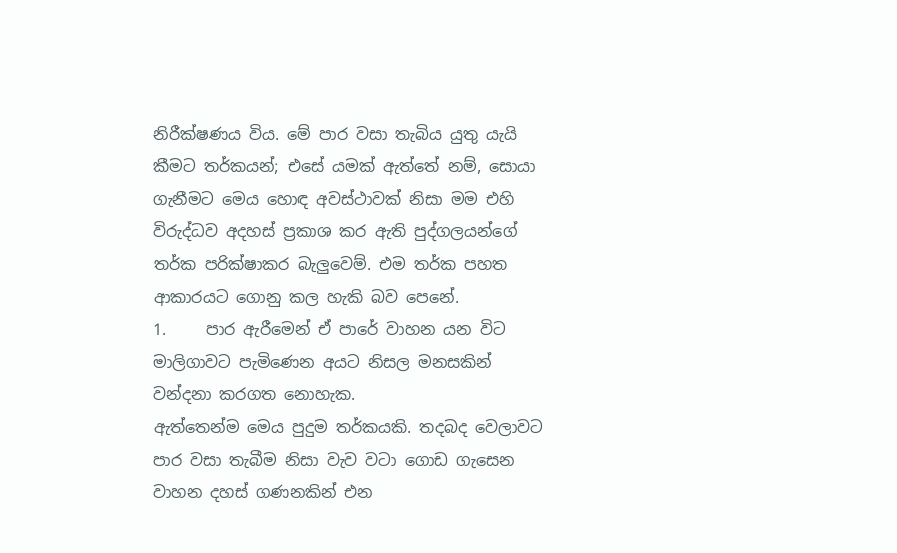නිරීක්ෂණය විය. මේ පාර වසා තැබිය යුතු යැයි කීමට තර්කයන්; එසේ යමක් ඇත්තේ නම්, සොයා ගැනීමට මෙය හොඳ අවස්ථාවක් නිසා මම එහි විරුද්ධව අදහස් ප්‍රකාශ කර ඇති පුද්ගලයන්ගේ තර්ක පරික්ෂාකර බැලුවෙම්. එම තර්ක පහත ආකාරයට ගොනු කල හැකි බව පෙනේ.
1.     පාර ඇරීමෙන් ඒ පාරේ වාහන යන විට මාලිගාවට පැමිණෙන අයට නිසල මනසකින් වන්දනා කරගත නොහැක.
ඇත්තෙන්ම මෙය පුදුම තර්කයකි. තදබද වෙලාවට පාර වසා තැබීම නිසා වැව වටා ගොඩ ගැසෙන වාහන දහස් ගණනකින් එන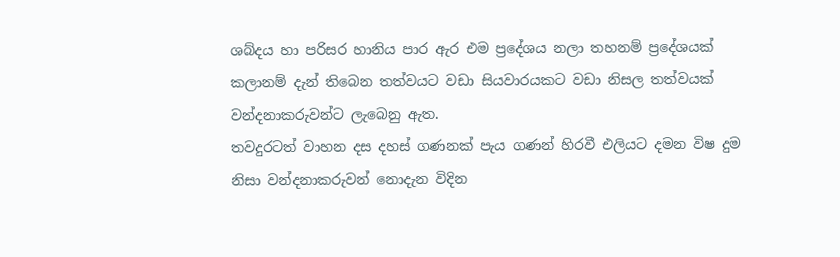ශබ්දය හා පරිසර හානිය පාර ඇර එම ප්‍රදේශය නලා තහනම් ප්‍රදේශයක් කලානම් දැන් තිබෙන තත්වයට වඩා සියවාරයකට වඩා නිසල තත්වයක් වන්දනාකරුවන්ට ලැබෙනු ඇත.
තවදුරටත් වාහන දස දහස් ගණනක් පැය ගණන් හිරවී එලියට දමන විෂ දුම නිසා වන්දනාකරුවන් නොදැන විදින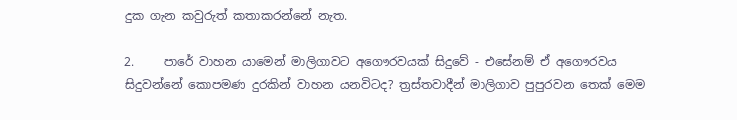දුක ගැන කවුරුත් කතාකරන්නේ නැත.

2.     පාරේ වාහන යාමෙන් මාලිගාවට අගෞරවයක් සිදුවේ - එසේනම් ඒ අගෞරවය සිදුවන්නේ කොපමණ දුරකින් වාහන යනවිටද? ත්‍රස්තවාදීන් මාලිගාව පුපුරවන තෙක් මෙම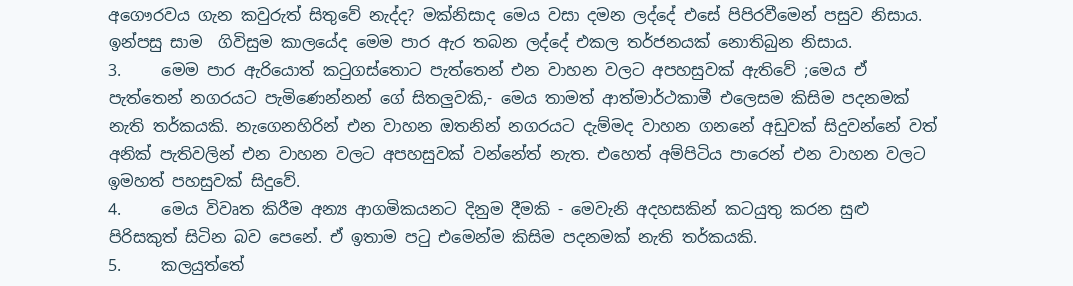අගෞරවය ගැන කවුරුත් සිතුවේ නැද්ද? මක්නිසාද මෙය වසා දමන ලද්දේ එසේ පිපිරවීමෙන් පසුව නිසාය. ඉන්පසු සාම  ගිවිසුම කාලයේද මෙම පාර ඇර තබන ලද්දේ එකල තර්ජනයක් නොතිබුන නිසාය.
3.     මෙම පාර ඇරියොත් කටුගස්තොට පැත්තෙන් එන වාහන වලට අපහසුවක් ඇතිවේ ;මෙය ඒ පැත්තෙන් නගරයට පැමිණෙන්නන් ගේ සිතලුවකි,- මෙය තාමත් ආත්මාර්ථකාමී එලෙසම කිසිම පදනමක් නැති තර්කයකි. නැගෙනහිරින් එන වාහන ඔතනින් නගරයට දැම්මද වාහන ගනනේ අඩුවක් සිදුවන්නේ වත් අනික් පැතිවලින් එන වාහන වලට අපහසුවක් වන්නේත් නැත. එහෙත් අම්පිටිය පාරෙන් එන වාහන වලට ඉමහත් පහසුවක් සිදුවේ.
4.     මෙය විවෘත කිරීම අන්‍ය ආගමිකයනට දිනුම දීමකි - මෙවැනි අදහසකින් කටයුතු කරන සුළු පිරිසකුත් සිටින බව පෙනේ. ඒ ඉතාම පටු එමෙන්ම කිසිම පදනමක් නැති තර්කයකි.
5.     කලයුත්තේ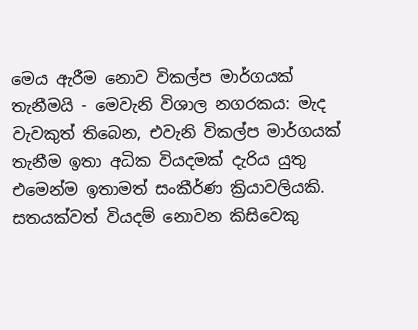මෙය ඇරීම නොව විකල්ප මාර්ගයක් තැනීමයි - මෙවැනි විශාල නගරකය: මැද වැවකුත් තිබෙන, එවැනි විකල්ප මාර්ගයක් තැනීම ඉතා අධික වියදමක් දැරිය යුතු එමෙන්ම ඉතාමත් සංකීර්ණ ක්‍රියාවලියකි. සතයක්වත් වියදම් නොවන කිසිවෙකු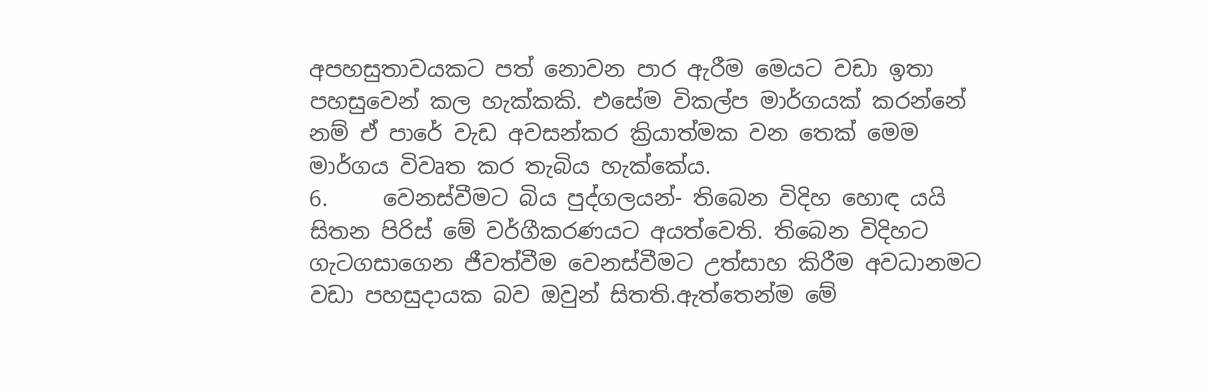අපහසුතාවයකට පත් නොවන පාර ඇරීම මෙයට වඩා ඉතා පහසුවෙන් කල හැක්කකි. එසේම විකල්ප මාර්ගයක් කරන්නේ නම් ඒ පාරේ වැඩ අවසන්කර ක්‍රියාත්මක වන තෙක් මෙම මාර්ගය විවෘත කර තැබිය හැක්කේය.
6.     වෙනස්වීමට බිය පුද්ගලයන්- තිබෙන විදිහ හොඳ යයි සිතන පිරිස් මේ වර්ගීකරණයට අයත්වෙති. තිබෙන විදිහට ගැටගසාගෙන ජීවත්වීම වෙනස්වීමට උත්සාහ කිරීම අවධානමට වඩා පහසුදායක බව ඔවුන් සිතති.ඇත්තෙන්ම මේ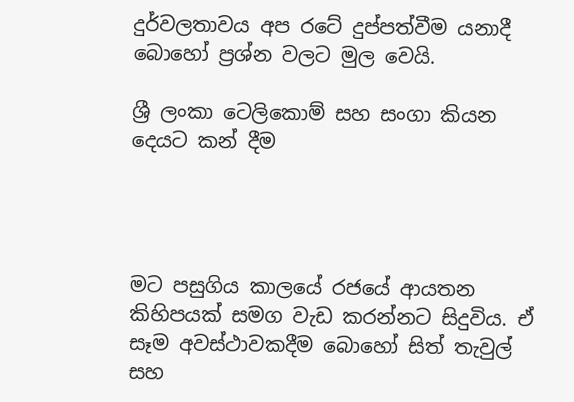දුර්වලතාවය අප රටේ දුප්පත්වීම යනාදී බොහෝ ප්‍රශ්න වලට මුල වෙයි.

ශ්‍රී ලංකා ටෙලිකොම් සහ සංගා කියන දෙයට කන් දීම




මට පසුගිය කාලයේ රජයේ ආයතන කිහිපයක් සමග වැඩ කරන්නට සිදුවිය. ඒ සෑම අවස්ථාවකදීම බොහෝ සිත් තැවුල් සහ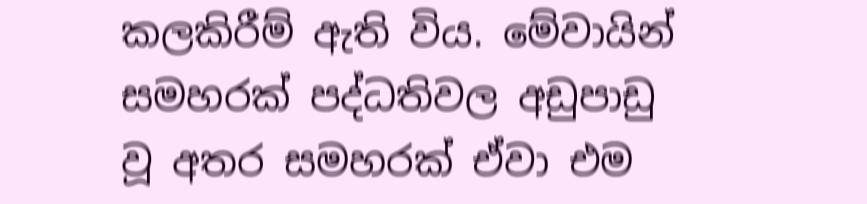කලකිරීම් ඇති විය. මේවායින් සමහරක් පද්ධතිවල අඩුපාඩු වූ අතර සමහරක් ඒවා එම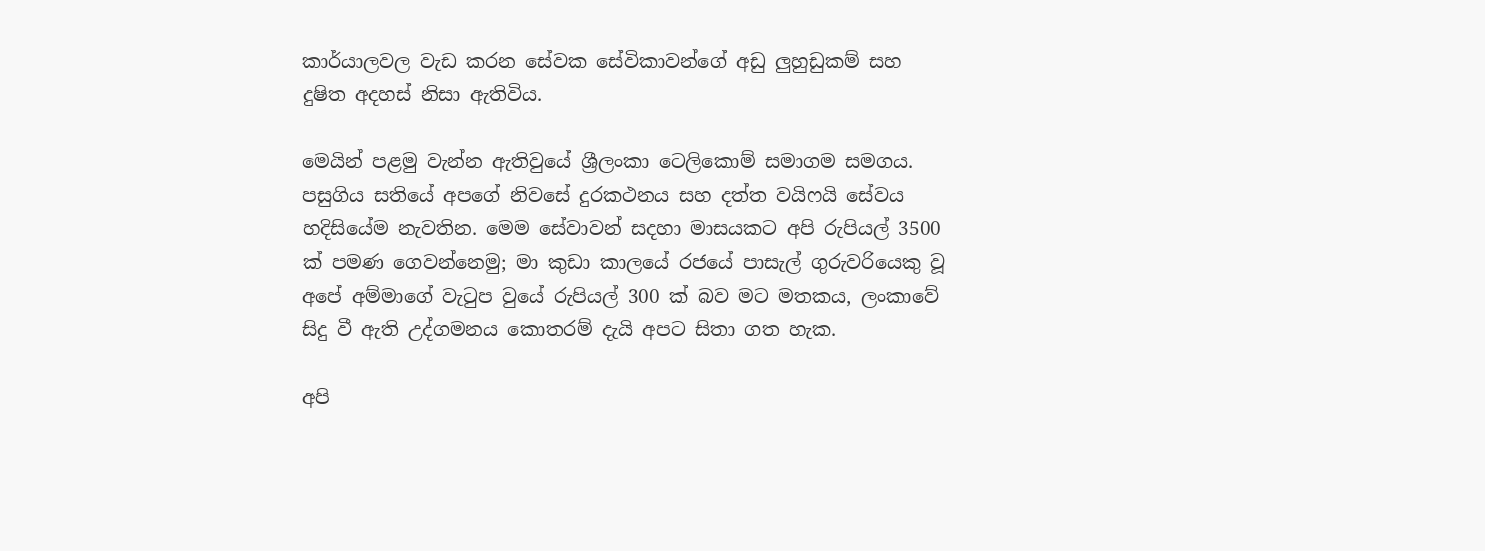කාර්යාලවල වැඩ කරන සේවක සේවිකාවන්ගේ අඩු ලුහුඩුකම් සහ දුෂිත අදහස් නිසා ඇතිවිය.

මෙයින් පළමු වැන්න ඇතිවුයේ ශ්‍රීලංකා ටෙලිකොම් සමාගම සමගය. පසුගිය සතියේ අපගේ නිවසේ දුරකථනය සහ දත්ත වයිෆයි සේවය හදිසියේම නැවතින. මෙම සේවාවන් සදහා මාසයකට අපි රුපියල් 3500 ක් පමණ ගෙවන්නෙමු; මා කුඩා කාලයේ රජයේ පාසැල් ගුරුවරියෙකු වූ අපේ අම්මාගේ වැටුප වුයේ රුපියල් 300 ක් බව මට මතකය, ලංකාවේ සිදු වී ඇති උද්ගමනය කොතරම් දැයි අපට සිතා ගත හැක.

අපි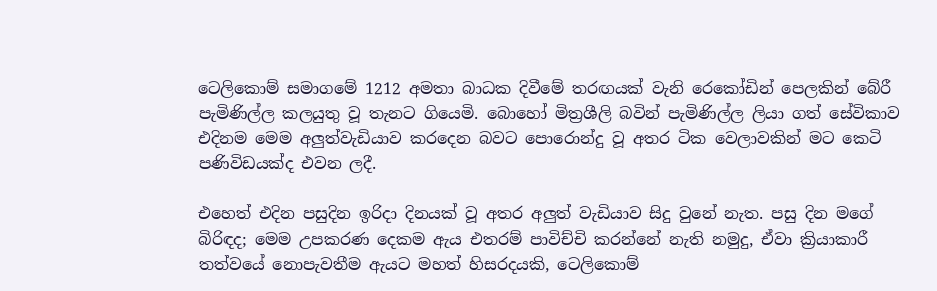ටෙලිකොම් සමාගමේ 1212 අමතා බාධක දිවීමේ තරඟයක් වැනි රෙකෝඩින් පෙලකින් බේරී පැමිණිල්ල කලයුතු වූ තැනට ගියෙමි. බොහෝ මිත්‍රශීලි බවින් පැමිණිල්ල ලියා ගත් සේවිකාව එදිනම මෙම අලුත්වැඩියාව කරදෙන බවට පොරොන්දු වූ අතර ටික වෙලාවකින් මට කෙටි පණිවිඩයක්ද එවන ලදී.

එහෙත් එදින පසුදින ඉරිදා දිනයක් වූ අතර අලුත් වැඩියාව සිදු වුනේ නැත. පසු දින මගේ බිරිඳද; මෙම උපකරණ දෙකම ඇය එතරම් පාවිච්චි කරන්නේ නැති නමුදු, ඒවා ක්‍රියාකාරී තත්වයේ නොපැවතීම ඇයට මහත් හිසරදයකි, ටෙලිකොම්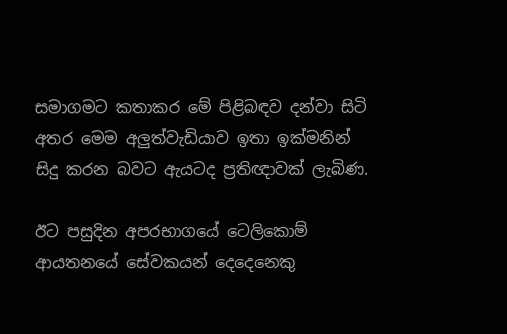සමාගමට කතාකර මේ පිළිබඳව දන්වා සිටි අතර මෙම අලුත්වැඩියාව ඉතා ඉක්මනින් සිදු කරන බවට ඇයටද ප්‍රතිඥාවක් ලැබිණ.

ඊට පසුදින අපරභාගයේ ටෙලිකොම් ආයතනයේ සේවකයන් දෙදෙනෙකු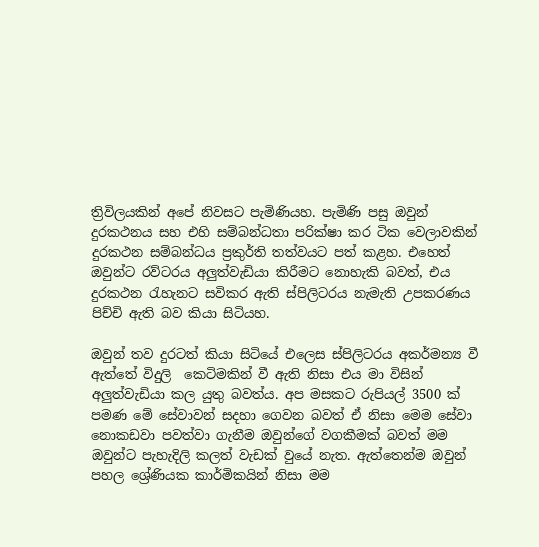ත්‍රිවිලයකින් අපේ නිවසට පැමිණියහ. පැමිණි පසු ඔවුන් දුරකථනය සහ එහි සම්බන්ධතා පරික්ෂා කර ටික වෙලාවකින් දුරකථන සම්බන්ධය ප්‍රකුර්ති තත්වයට පත් කළහ. එහෙත් ඔවුන්ට රව්ටරය අලුත්වැඩියා කිරීමට නොහැකි බවත්, එය දුරකථන රැහැනට සවිකර ඇති ස්පිලිටරය නැමැති උපකරණය පිච්චි ඇති බව කියා සිටියහ.

ඔවුන් තව දුරටත් කියා සිටියේ එලෙස ස්පිලිටරය අකර්මන්‍ය වී ඇත්තේ විදුලි  කෙටිමකින් වී ඇති නිසා එය මා විසින් අලුත්වැඩියා කල යුතු බවත්ය. අප මසකට රුපියල් 3500 ක් පමණ මේ සේවාවන් සදහා ගෙවන බවත් ඒ නිසා මෙම සේවා නොකඩවා පවත්වා ගැනීම ඔවුන්ගේ වගකීමක් බවත් මම ඔවුන්ට පැහැදිලි කලත් වැඩක් වුයේ නැත. ඇත්තෙන්ම ඔවුන් පහල ශ්‍රේණියක කාර්මිකයින් නිසා මම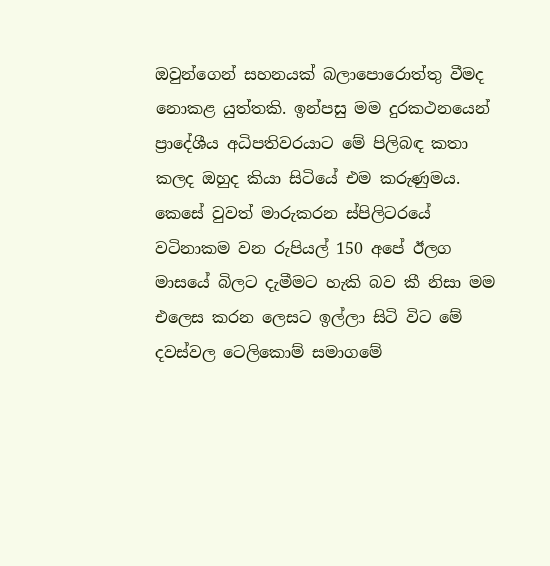ඔවුන්ගෙන් සහනයක් බලාපොරොත්තු වීමද නොකළ යුත්තකි. ඉන්පසු මම දුරකථනයෙන් ප්‍රාදේශීය අධිපතිවරයාට මේ පිලිබඳ කතා කලද ඔහුද කියා සිටියේ එම කරුණුමය. කෙසේ වුවත් මාරුකරන ස්පිලිටරයේ වටිනාකම වන රුපියල් 150 අපේ ඊලග මාසයේ බිලට දැමීමට හැකි බව කී නිසා මම එලෙස කරන ලෙසට ඉල්ලා සිටි විට මේ දවස්වල ටෙලිකොම් සමාගමේ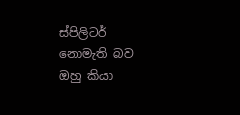ස්පිලිටර් නොමැති බව ඔහු කියා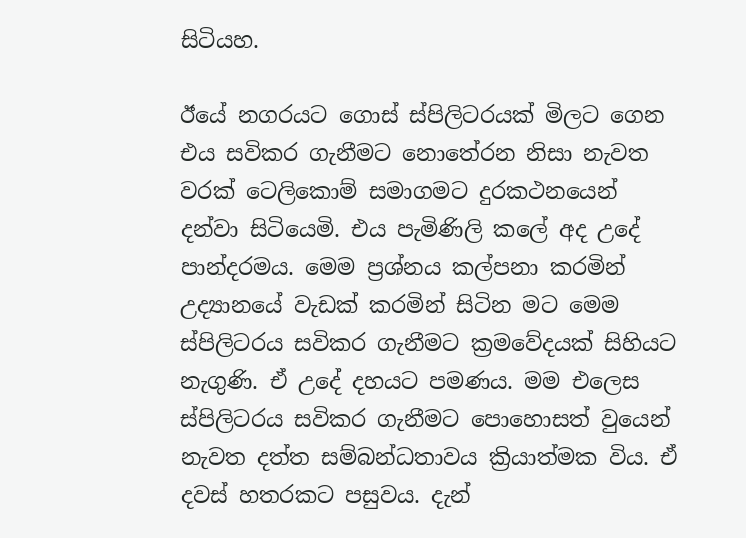සිටියහ.

ඊයේ නගරයට ගොස් ස්පිලිටරයක් මිලට ගෙන එය සවිකර ගැනීමට නොතේරන නිසා නැවත වරක් ටෙලිකොම් සමාගමට දුරකථනයෙන් දන්වා සිටියෙමි. එය පැමිණිලි කලේ අද උදේ පාන්දරමය. මෙම ප්‍රශ්නය කල්පනා කරමින් උද්‍යානයේ වැඩක් කරමින් සිටින මට මෙම ස්පිලිටරය සවිකර ගැනීමට ක්‍රමවේදයක් සිහියට නැගුණි. ඒ උදේ දහයට පමණය. මම එලෙස ස්පිලිටරය සවිකර ගැනීමට පොහොසත් වුයෙන් නැවත දත්ත සම්බන්ධතාවය ක්‍රියාත්මක විය. ඒ දවස් හතරකට පසුවය. දැන්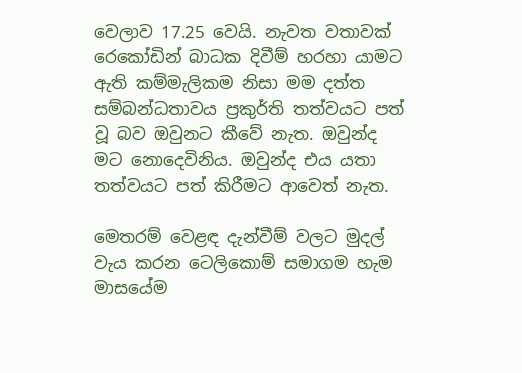වෙලාව 17.25 වෙයි. නැවත වතාවක් රෙකෝඩින් බාධක දිවීම් හරහා යාමට ඇති කම්මැලිකම නිසා මම දත්ත සම්බන්ධතාවය ප්‍රකුර්ති තත්වයට පත් වූ බව ඔවුනට කීවේ නැත. ඔවුන්ද මට නොදෙවිනිය. ඔවුන්ද එය යතා තත්වයට පත් කිරීමට ආවෙත් නැත.

මෙතරම් වෙළඳ දැන්වීම් වලට මුදල් වැය කරන ටෙලිකොම් සමාගම හැම මාසයේම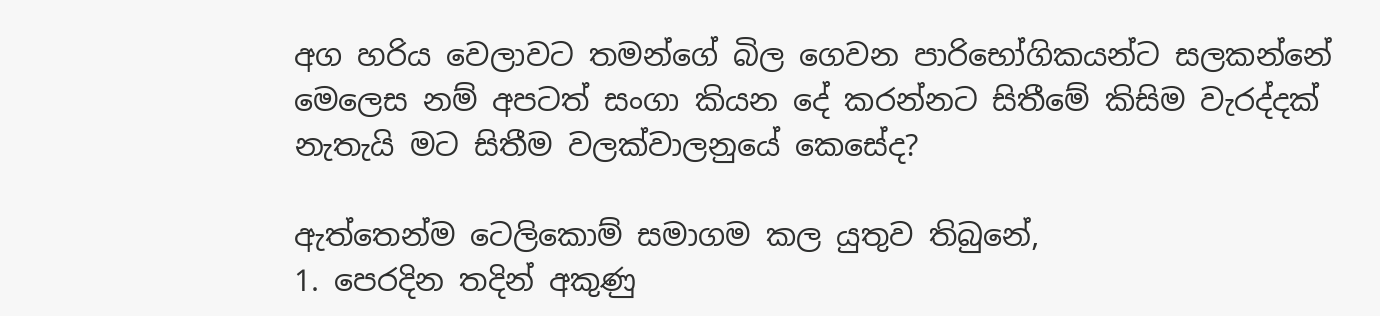අග හරිය වෙලාවට තමන්ගේ බිල ගෙවන පාරිභෝගිකයන්ට සලකන්නේ මෙලෙස නම් අපටත් සංගා කියන දේ කරන්නට සිතීමේ කිසිම වැරද්දක් නැතැයි මට සිතීම වලක්වාලනුයේ කෙසේද?

ඇත්තෙන්ම ටෙලිකොම් සමාගම කල යුතුව තිබුනේ,
1. පෙරදින තදින් අකුණු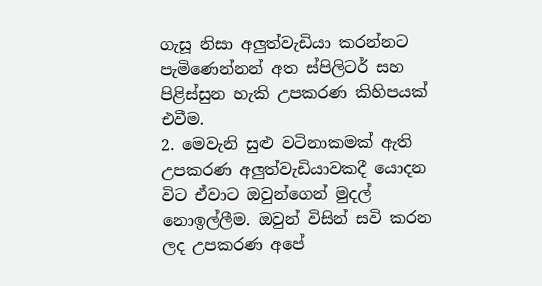ගැසූ නිසා අලුත්වැඩියා කරන්නට පැමිණෙන්නන් අත ස්පිලිටර් සහ පිළිස්සුන හැකි උපකරණ කිහිපයක් එවීම.
2. මෙවැනි සුළු වටිනාකමක් ඇති උපකරණ අලුත්වැඩියාවකදී යොදන විට ඒවාට ඔවුන්ගෙන් මුදල් නොඉල්ලීම. ඔවුන් විසින් සවි කරන ලද උපකරණ අපේ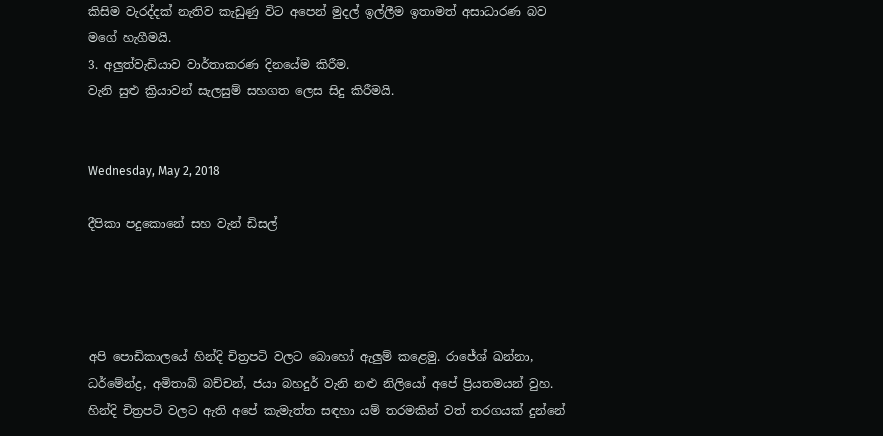කිසිම වැරද්දක් නැතිව කැඩුණු විට අපෙන් මුදල් ඉල්ලීම ඉතාමත් අසාධාරණ බව මගේ හැගීමයි.
3. අලුත්වැඩියාව වාර්තාකරණ දිනයේම කිරීම.
වැනි සුළු ක්‍රියාවන් සැලසුම් සහගත ලෙස සිදු කිරීමයි.


Wednesday, May 2, 2018

දීපිකා පදුකොනේ සහ වැන් ඩිසල්




අපි පොඩිකාලයේ හින්දි චිත්‍රපටි වලට බොහෝ ඇලුම් කළෙමු. රාජේශ් ඛන්නා, ධර්මේන්ද්‍ර, අමිතාබ් බච්චන්, ජයා බහදුර් වැනි නළු නිලියෝ අපේ ප්‍රියතමයන් වුහ. හින්දි චිත්‍රපටි වලට ඇති අපේ කැමැත්ත සඳහා යම් තරමකින් වත් තරගයක් දුන්නේ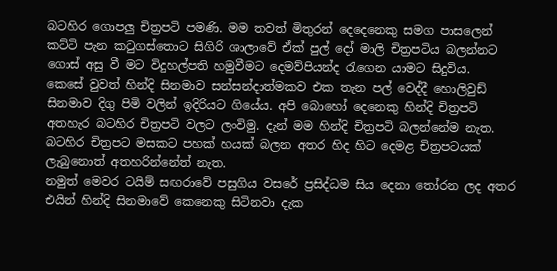බටහිර ගොපලු චිත්‍රපටි පමණි. මම තවත් මිතුරන් දෙදෙනෙකු සමග පාසලෙන් කට්ටි පැන කටුගස්තොට සිගිරි ශාලාවේ ඒක් පුල් දෝ මාලි චිත්‍රපටිය බලන්නට ගොස් අසු වී මට විදුහල්පති හමුවීමට දෙමව්පියන්ද රැගෙන යාමට සිදුවිය.
කෙසේ වුවත් හින්දි සිනමාව සන්සන්දාත්මකව එක තැන පල් වෙද්දී හොලිවුඩ් සිනමාව දිගු පිමි වලින් ඉදිරියට ගියේය. අපි බොහෝ දෙනෙකු හින්දි චිත්‍රපටි අතහැර බටහිර චිත්‍රපටි වලට ලංවිමු. දැන් මම හින්දි චිත්‍රපටි බලන්නේම නැත. බටහිර චිත්‍රපට මසකට පහක් හයක් බලන අතර හිද හිට දෙමළ චිත්‍රපටයක් ලැබුනොත් අතහරින්නේත් නැත.
නමුත් මෙවර ටයිම් සඟරාවේ පසුගිය වසරේ ප්‍රසිද්ධම සිය දෙනා තෝරන ලද අතර එයින් හින්දි සිනමාවේ කෙනෙකු සිටිනවා දැක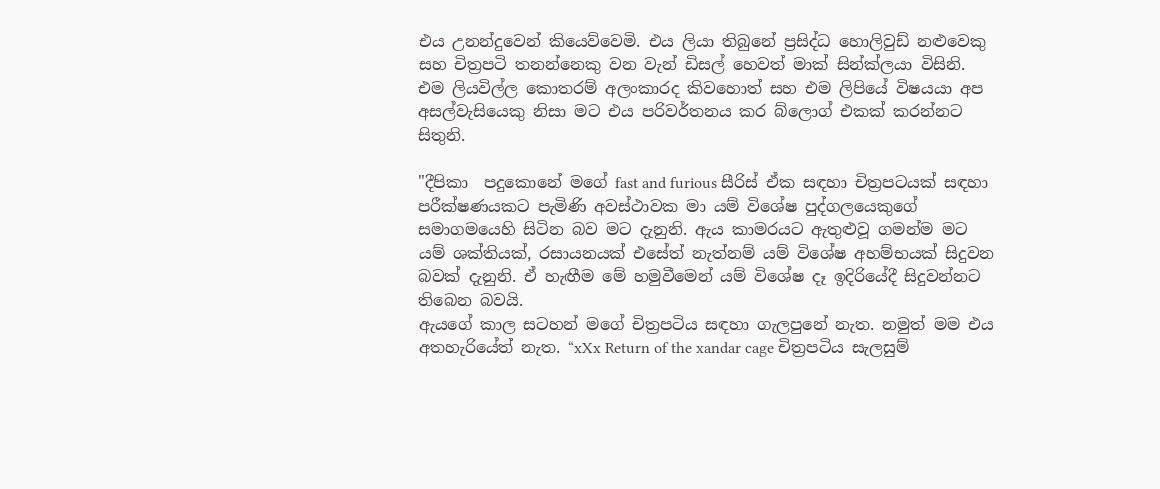එය උනන්දුවෙන් කියෙව්වෙමි. එය ලියා තිබුනේ ප්‍රසිද්ධ හොලිවුඩ් නළුවෙකු සහ චිත්‍රපටි තනන්නෙකු වන වැන් ඩිසල් හෙවත් මාක් සින්ක්ලයා විසිනි.
එම ලියවිල්ල කොතරම් අලංකාරද කිවහොත් සහ එම ලිපියේ විෂයයා අප අසල්වැසියෙකු නිසා මට එය පරිවර්තනය කර බ්ලොග් එකක් කරන්නට සිතුනි.

"දීපිකා  පදුකොනේ මගේ fast and furious සීරිස් ඒක සඳහා චිත්‍රපටයක් සඳහා පරීක්ෂණයකට පැමිණි අවස්ථාවක මා යම් විශේෂ පුද්ගලයෙකුගේ සමාගමයෙහි සිටින බව මට දැනුනි. ඇය කාමරයට ඇතුළුවූ ගමන්ම මට යම් ශක්තියක්, රසායනයක් එසේත් නැත්නම් යම් විශේෂ අහම්භයක් සිදුවන බවක් දැනුනි. ඒ හැඟීම මේ හමුවීමෙන් යම් විශේෂ දෑ ඉදිරියේදී සිදුවන්නට තිබෙන බවයි.
ඇයගේ කාල සටහන් මගේ චිත්‍රපටිය සඳහා ගැලපුනේ නැත. නමුත් මම එය අතහැරියේත් නැත. “xXx Return of the xandar cage චිත්‍රපටිය සැලසුම්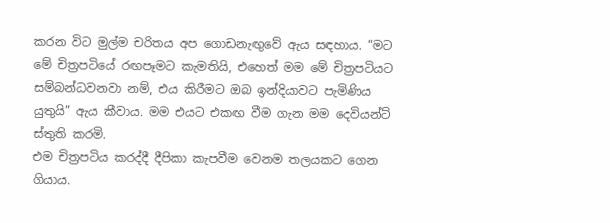කරන විට මුල්ම චරිතය අප ගොඩනැඟුවේ ඇය සඳහාය. “මට මේ චිත්‍රපටියේ රඟපෑමට කැමතියි, එහෙත් මම මේ චිත්‍රපටියට සම්බන්ධවනවා නම්, එය කිරීමට ඔබ ඉන්දියාවට පැමිණිය යුතුයි” ඇය කීවාය. මම එයට එකඟ වීම ගැන මම දෙවියන්ට් ස්තුති කරමි.
එම චිත්‍රපටිය කරද්දී දීපිකා කැපවීම වෙනම තලයකට ගෙන ගියාය.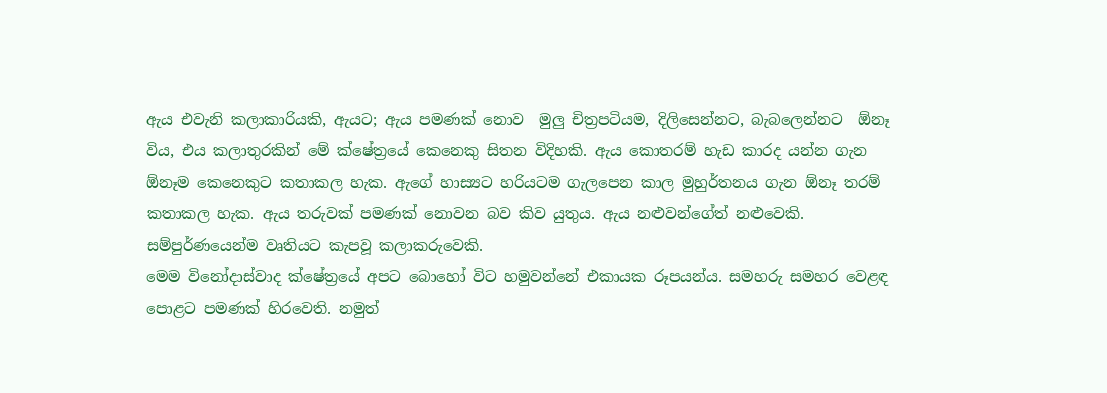ඇය එවැනි කලාකාරියකි, ඇයට; ඇය පමණක් නොව  මුලු චිත්‍රපටියම, දිලිසෙන්නට, බැබලෙන්නට  ඕනෑ විය, එය කලාතුරකින් මේ ක්ෂේත්‍රයේ කෙනෙකු සිතන විදිහකි. ඇය කොතරම් හැඩ කාරද යන්න ගැන ඕනෑම කෙනෙකුට කතාකල හැක. ඇගේ හාස්‍යට හරියටම ගැලපෙන කාල මුහුර්තනය ගැන ඕනෑ තරම් කතාකල හැක. ඇය තරුවක් පමණක් නොවන බව කිව යුතුය. ඇය නළුවන්ගේත් නළුවෙකි. සම්පුර්ණයෙන්ම වෘතියට කැපවූ කලාකරුවෙකි.
මෙම විනෝදාස්වාද ක්ෂේත්‍රයේ අපට බොහෝ විට හමුවන්නේ එකායක රූපයන්ය. සමහරු සමහර වෙළඳ පොළට පමණක් හිරවෙති. නමුත්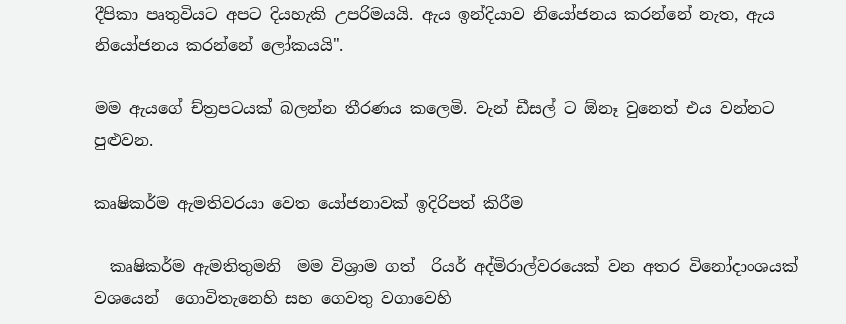දීපිකා පෘතුවියට අපට දියහැකි උපරිමයයි. ඇය ඉන්දියාව නියෝජනය කරන්නේ නැත, ඇය නියෝජනය කරන්නේ ලෝකයයි".

මම ඇයගේ ච්ත්‍රපටයක් බලන්න තීරණය කලෙමි. වැන් ඩීසල් ට ඕනෑ වුනෙත් එය වන්නට පුළුවන.

කෘෂිකර්ම ඇමතිවරයා වෙත යෝජනාවක් ඉදිරිපත් කිරීම

  කෘෂිකර්ම ඇමතිතුමනි  මම විශ්‍රාම ගත්  රියර් අද්මිරාල්වරයෙක් වන අතර විනෝදාංශයක් වශයෙන්  ගොවිතැනෙහි සහ ගෙවතු වගාවෙහි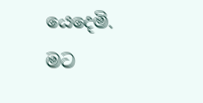යෙදෙමි.  මට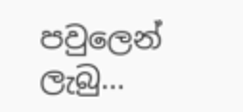පවුලෙන් ලැබු...